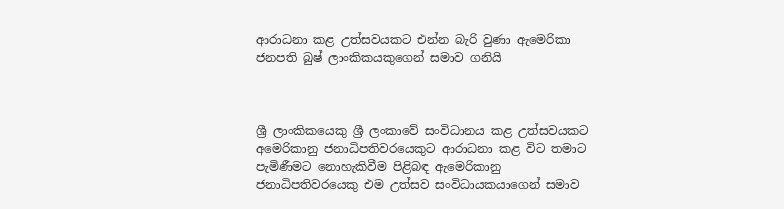ආරාධනා කළ උත්සවයකට එන්න බැරි වුණා ඇමෙරිකා ජනපති බුෂ් ලාංකිකයකුගෙන් සමාව ගනියි



ශ්‍රී ලාංකිකයෙකු ශ්‍රී ලංකාවේ සංවිධානය කළ උත්සවයකට අමෙරිකානු ජනාධිපතිවරයෙකුට ආරාධනා කළ විට තමාට පැමිණීමට නොහැකිවීම පිළිබඳ ඇමෙරිකානු ජනාධිපතිවරයෙකු එම උත්සව සංවිධායකයාගෙන් සමාව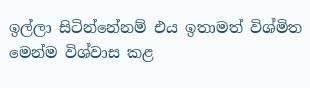ඉල්ලා සිටින්නේනම් එය ඉතාමත් විශ්මිත මෙන්ම විශ්වාස කළ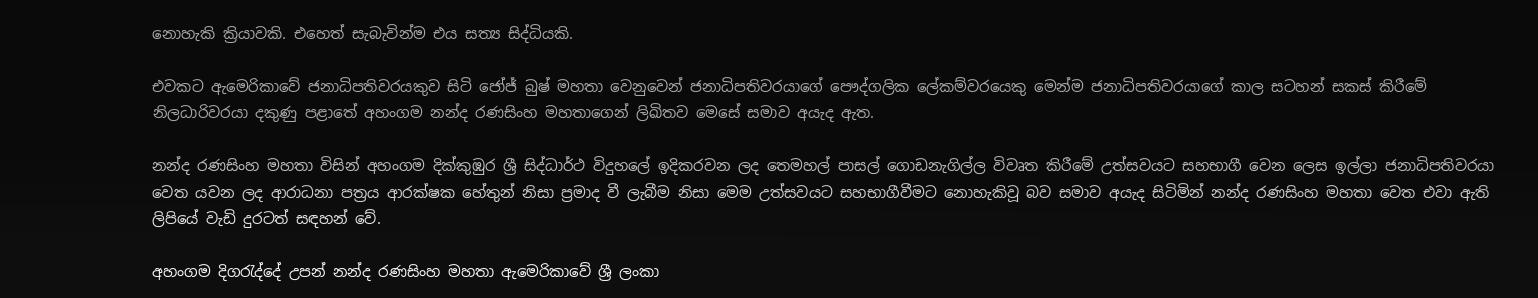නොහැකි ක්‍රියාවකි. එහෙත් සැබැවින්ම එය සත්‍ය සිද්ධියකි.

එවකට ඇමෙරිකාවේ ජනාධිපතිවරයකුව සිටි ජෝජ් බුෂ් මහතා වෙනුවෙන් ජනාධිපතිවරයාගේ පෞද්ගලික ලේකම්වරයෙකු මෙන්ම ජනාධිපතිවරයාගේ කාල සටහන් සකස් කිරීමේ නිලධාරිවරයා දකුණු පළාතේ අහංගම නන්ද රණසිංහ මහතාගෙන් ලිඛිතව මෙසේ සමාව අයැද ඇත.

නන්ද රණසිංහ මහතා විසින් අහංගම දික්කුඹුර ශ්‍රී සිද්ධාර්ථ විදුහලේ ඉදිකරවන ලද තෙමහල් පාසල් ගොඩනැගිල්ල විවෘත කිරීමේ උත්සවයට සහභාගී වෙන ලෙස ඉල්ලා ජනාධිපතිවරයා වෙත යවන ලද ආරාධනා පත්‍රය ආරක්ෂක හේතුන් නිසා ප්‍රමාද වී ලැබීම නිසා මෙම උත්සවයට සහභාගීවීමට නොහැකිවූ බව සමාව අයැද සිටිමින් නන්ද රණසිංහ මහතා වෙත එවා ඇති ලිපියේ වැඩි දුරටත් සඳහන් වේ.

අහංගම දිගරැද්දේ උපන් නන්ද රණසිංහ මහතා ඇමෙරිකාවේ ශ්‍රී ලංකා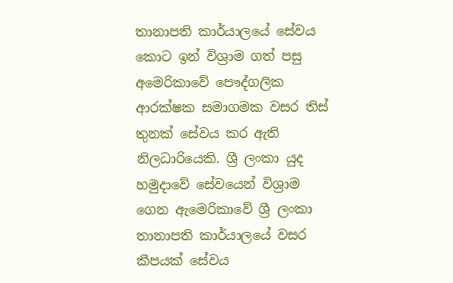තානාපති කාර්යාලයේ සේවය කොට ඉන් විශ්‍රාම ගත් පසු අමෙරිකාවේ පෞද්ගලික ආරක්ෂක සමාගමක වසර තිස් තුනක් සේවය කර ඇති නිලධාරියෙකි. ශ්‍රී ලංකා යුද හමුදාවේ සේවයෙන් විශ්‍රාම ගෙන ඇමෙරිකාවේ ශ්‍රී ලංකා තානාපති කාර්යාලයේ වසර කීපයක් සේවය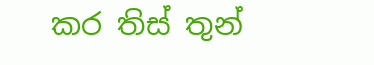කර තිස් තුන්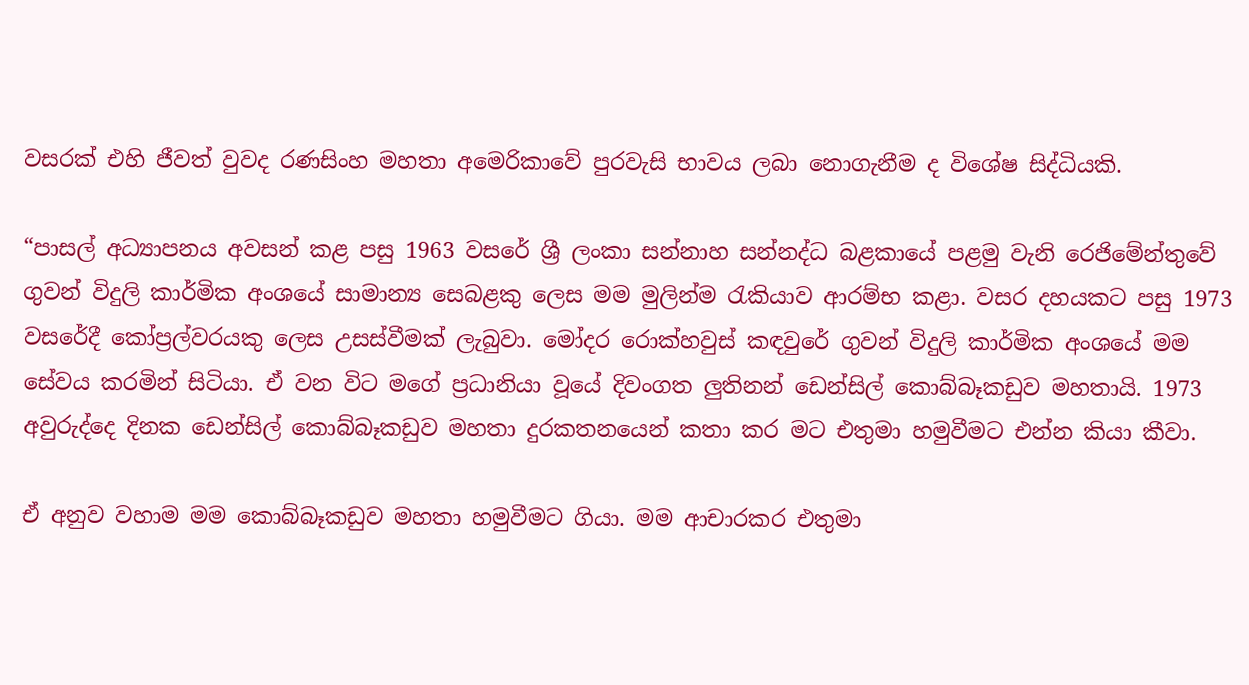වසරක් එහි ජීවත් වුවද රණසිංහ මහතා අමෙරිකාවේ පුරවැසි භාවය ලබා නොගැනීම ද විශේෂ සිද්ධියකි.

“පාසල් අධ්‍යාපනය අවසන් කළ පසු 1963 වසරේ ශ්‍රී ලංකා සන්නාහ සන්නද්ධ බළකායේ පළමු වැනි රෙජිමේන්තුවේ ගුවන් විදුලි කාර්මික අංශයේ සාමාන්‍ය සෙබළකු ලෙස මම මුලින්ම රැකියාව ආරම්භ කළා. වසර දහයකට පසු 1973 වසරේදී කෝප්‍රල්වරයකු ලෙස උසස්වීමක් ලැබුවා. මෝදර රොක්හවුස් කඳවුරේ ගුවන් විදුලි කාර්මික අංශයේ මම සේවය කරමින් සිටියා. ඒ වන විට මගේ ප්‍රධානියා වූයේ දිවංගත ලුතිනන් ඩෙන්සිල් කොබ්බෑකඩුව මහතායි. 1973 අවුරුද්දෙ දිනක ඩෙන්සිල් කොබ්බෑකඩුව මහතා දුරකතනයෙන් කතා කර මට එතුමා හමුවීමට එන්න කියා කීවා.

ඒ අනුව වහාම මම කොබ්බෑකඩුව මහතා හමුවීමට ගියා. මම ආචාරකර එතුමා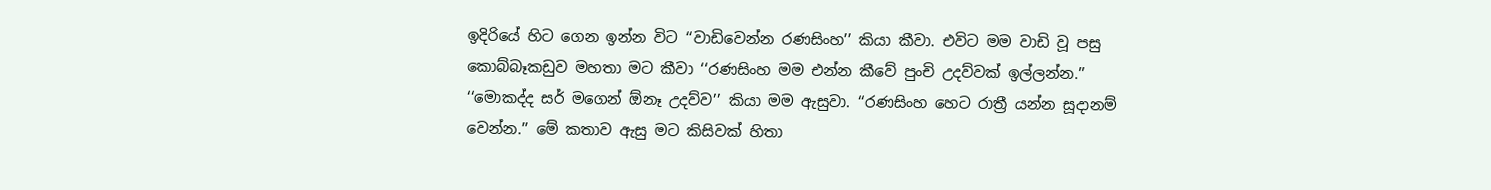ඉදිරියේ හිට ගෙන ඉන්න විට ‘‘වාඩිවෙන්න රණසිංහ’’ කියා කීවා. එවිට මම වාඩි වූ පසු කොබ්බෑකඩුව මහතා මට කීවා ‘‘රණසිංහ මම එන්න කීවේ පුංචි උදව්වක් ඉල්ලන්න.’’ ‘‘මොකද්ද සර් මගෙන් ඕනෑ උදව්ව’’ කියා මම ඇසුවා. ‘‘රණසිංහ හෙට රාත්‍රී යන්න සූදානම් වෙන්න.’’ මේ කතාව ඇසු මට කිසිවක් හිතා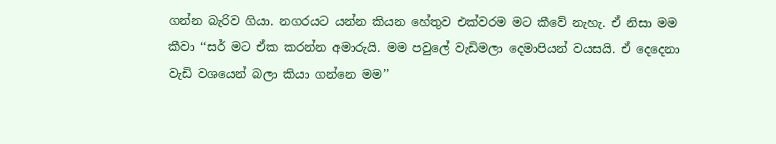ගන්න බැරිව ගියා. නගරයට යන්න කියන හේතුව එක්වරම මට කීවේ නැහැ. ඒ නිසා මම කීවා ‘‘සර් මට ඒක කරන්න අමාරුයි. මම පවුලේ වැඩිමලා දෙමාපියන් වයසයි. ඒ දෙදෙනා වැඩි වශයෙන් බලා කියා ගන්නෙ මම’’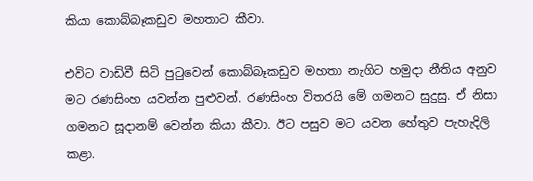කියා කොබ්බෑකඩුව මහතාට කීවා.

එවිට වාඩිවී සිටි පුටුවෙන් කොබ්බෑකඩුව මහතා නැගිට හමුදා නීතිය අනුව මට රණසිංහ යවන්න පුළුවන්. රණසිංහ විතරයි මේ ගමනට සුදුසු. ඒ නිසා ගමනට සූදානම් වෙන්න කියා කීවා. ඊට පසුව මට යවන හේතුව පැහැදිලි කළා.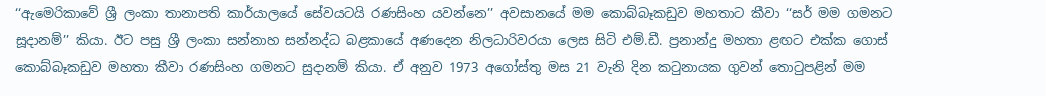‘‘ඇමෙරිකාවේ ශ්‍රී ලංකා තානාපති කාර්යාලයේ සේවයටයි රණසිංහ යවන්නෙ’’ අවසානයේ මම කොබ්බෑකඩුව මහතාට කීවා ‘‘සර් මම ගමනට සූදානම්’’ කියා. ඊට පසු ශ්‍රී ලංකා සන්නාහ සන්නද්ධ බළකායේ අණදෙන නිලධාරිවරයා ලෙස සිටි එම්.ඩී. ප්‍රනාන්දු මහතා ළඟට එක්ක ගොස් කොබ්බෑකඩුව මහතා කීවා රණසිංහ ගමනට සුදානම් කියා. ඒ අනුව 1973 අගෝස්තු මස 21 වැනි දින කටුනායක ගුවන් තොටුපළින් මම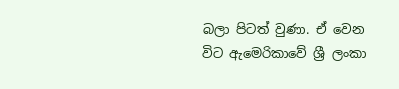බලා පිටත් වුණා. ඒ වෙන විට ඇමෙරිකාවේ ශ්‍රී ලංකා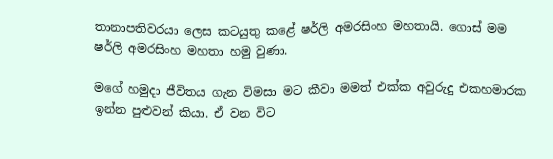තානාපතිවරයා ලෙස කටයුතු කළේ ෂර්ලි අමරසිංහ මහතායි. ගොස් මම ෂර්ලි අමරසිංහ මහතා හමු වුණා.

මගේ හමුදා ජීවිතය ගැන විමසා මට කීවා මමත් එක්ක අවුරුදු එකහමාරක ඉන්න පුළුවන් කියා. ඒ වන විට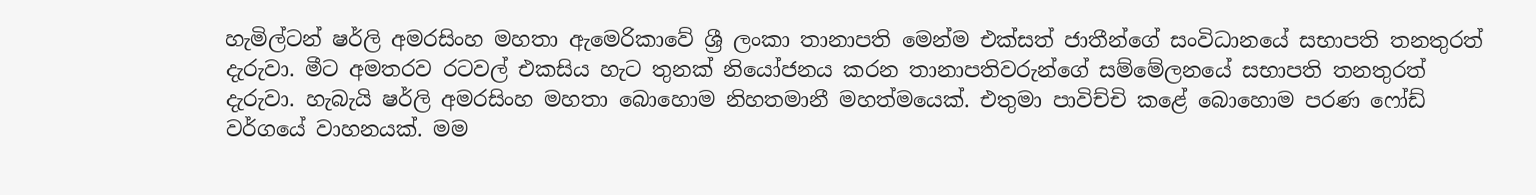හැමිල්ටන් ෂර්ලි අමරසිංහ මහතා ඇමෙරිකාවේ ශ්‍රී ලංකා තානාපති මෙන්ම එක්සත් ජාතීන්ගේ සංවිධානයේ සභාපති තනතුරත් දැරුවා. මීට අමතරව රටවල් එකසිය හැට තුනක් නියෝජනය කරන තානාපතිවරුන්ගේ සම්මේලනයේ සභාපති තනතුරත් දැරුවා. හැබැයි ෂර්ලි අමරසිංහ මහතා බොහොම නිහතමානී මහත්මයෙක්. එතුමා පාවිච්චි කළේ බොහොම පරණ ෆෝඩ් වර්ගයේ වාහනයක්. මම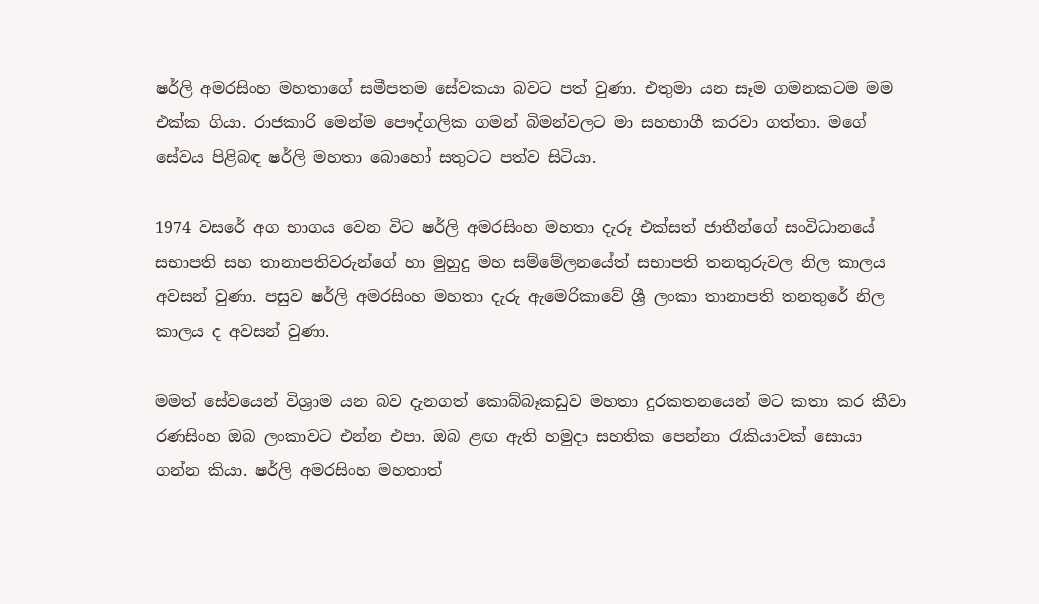ෂර්ලි අමරසිංහ මහතාගේ සමීපතම සේවකයා බවට පත් වුණා. එතුමා යන සෑම ගමනකටම මම එක්ක ගියා. රාජකාරි මෙන්ම පෞද්ගලික ගමන් බිමන්වලට මා සහභාගී කරවා ගත්තා. මගේ සේවය පිළිබඳ ෂර්ලි මහතා බොහෝ සතුටට පත්ව සිටියා.

1974 වසරේ අග භාගය වෙන විට ෂර්ලි අමරසිංහ මහතා දැරූ එක්සත් ජාතීන්ගේ සංවිධානයේ සභාපති සහ තානාපතිවරුන්ගේ හා මුහුදු මහ සම්මේලනයේත් සභාපති තනතුරුවල නිල කාලය අවසන් වුණා. පසුව ෂර්ලි අමරසිංහ මහතා දැරු ඇමෙරිකාවේ ශ්‍රී ලංකා තානාපති තනතුරේ නිල කාලය ද අවසන් වුණා.

මමත් සේවයෙන් විශ්‍රාම යන බව දැනගත් කොබ්බෑකඩුව මහතා දුරකතනයෙන් මට කතා කර කීවා රණසිංහ ඔබ ලංකාවට එන්න එපා. ඔබ ළඟ ඇති හමුදා සහතික පෙන්නා රැකියාවක් සොයා ගන්න කියා. ෂර්ලි අමරසිංහ මහතාත්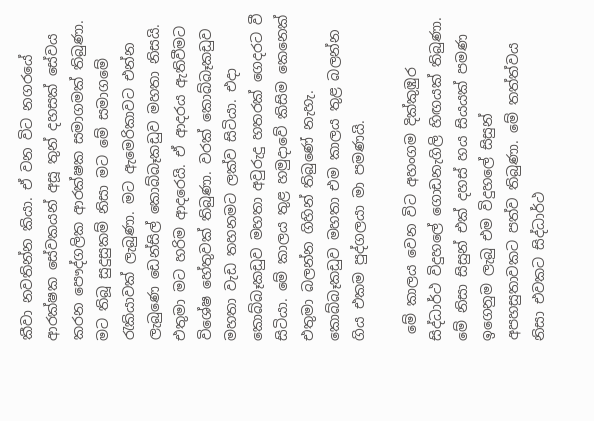කීවා නවතින්න කියා. ඒ වන විට නගරයේ ආරක්ෂක සේවකයන් අසූ තුන් දහසක් සේවය කරන පෞද්ගලික ආරක්ෂක සමාගමක් තිබුණා. මට තිබූ සුදුසුකම් නිසා මට මේ සමාගමේ රැකියාවක් ලැබුණා. මට ඇමෙරිකාවට එන්න ලැබුණෙ ඩෙන්සිල් කොබ්බෑකඩුව මහතා නිසයි. එතුමා මට හරිම ආදරෙයි. ඒ ආදරය ඇතිවීමට විශේෂ හේතුවක් තිබුණා. වරක් කොබ්බෑකඩුව මහතා වැඩ තහනමට ලක්ව සිටියා. එදා කොබ්බෑකඩුව මහතා අවුරුදු හතරක් ගෙදරට වී සිටියා. මේ කාලය තුළ හමුදාවේ කිසිම කෙනෙක් එතුමා බලන්න ගිහින් තිබුණේ නැහැ. කොබ්බෑකඩුව මහතා එම කාලය තුළ බලන්න ගිය එකම පුද්ගලයා මා පමණයි.

 මේ කාලය වෙන විට අහංගම දික්කුඹුර සිද්ධාර්ථ විදුහලේ ගොඩනැගිලි හිඟයක් තිබුණා. මේ නිසා සිසුන් එක් දහස් හය සියයක් පමණ ඉගෙනුම ලැබු එම විදුහලේ සිසුන් අපහසුතාවකට පත්ව තිබුණා. මේ තත්ත්වය නිසා එවකට සිද්ධාර්ථ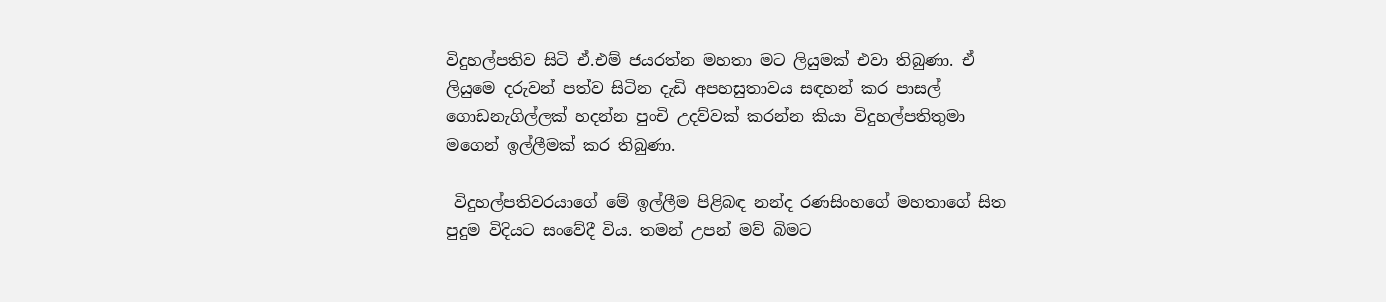විදුහල්පතිව සිටි ඒ.එම් ජයරත්න මහතා මට ලියුමක් එවා තිබුණා. ඒ ලියුමෙ දරුවන් පත්ව සිටින දැඩි අපහසුතාවය සඳහන් කර පාසල් ගොඩනැගිල්ලක් හදන්න පුංචි උදව්වක් කරන්න කියා විදුහල්පතිතුමා මගෙන් ඉල්ලීමක් කර තිබුණා.

 විදුහල්පතිවරයාගේ මේ ඉල්ලීම පිළිබඳ නන්ද රණසිංහගේ මහතාගේ සිත පුදුම විදියට සංවේදී විය. තමන් උපන් මව් බිමට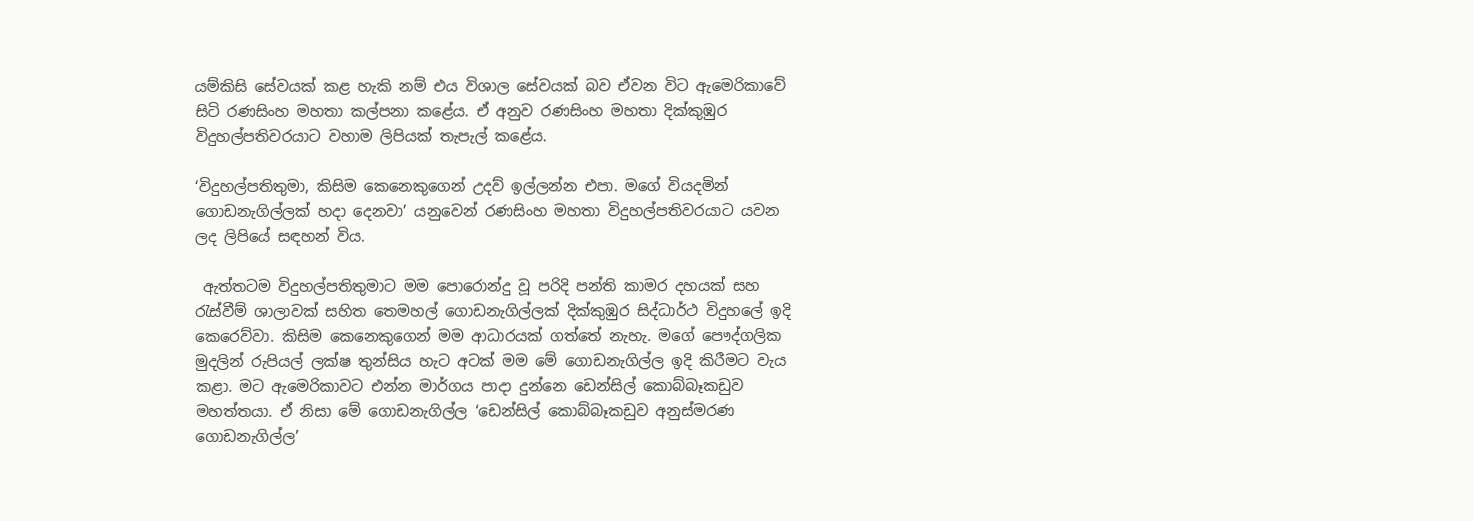යම්කිසි සේවයක් කළ හැකි නම් එය විශාල සේවයක් බව ඒවන විට ඇමෙරිකාවේ සිටි රණසිංහ මහතා කල්පනා කළේය. ඒ අනුව රණසිංහ මහතා දික්කුඹුර විදුහල්පතිවරයාට වහාම ලිපියක් තැපැල් කළේය.

‘විදුහල්පතිතුමා, කිසිම කෙනෙකුගෙන් උදව් ඉල්ලන්න එපා. මගේ වියදමින් ගොඩනැගිල්ලක් හදා දෙනවා’ යනුවෙන් රණසිංහ මහතා විදුහල්පතිවරයාට යවන ලද ලිපියේ සඳහන් විය.

 ඇත්තටම විදුහල්පතිතුමාට මම පොරොන්දු වූ පරිදි පන්ති කාමර දහයක් සහ රැස්වීම් ශාලාවක් සහිත තෙමහල් ගොඩනැගිල්ලක් දික්කුඹුර සිද්ධාර්ථ විදුහලේ ඉදි කෙරෙව්වා. කිසිම කෙනෙකුගෙන් මම ආධාරයක් ගත්තේ නැහැ. මගේ පෞද්ගලික මුදලින් රුපියල් ලක්ෂ තුන්සිය හැට අටක් මම මේ ගොඩනැගිල්ල ඉදි කිරීමට වැය කළා. මට ඇමෙරිකාවට එන්න මාර්ගය පාදා දුන්නෙ ඩෙන්සිල් කොබ්බෑකඩුව මහත්තයා. ඒ නිසා මේ ගොඩනැගිල්ල ‘ඩෙන්සිල් කොබ්බෑකඩුව අනුස්මරණ ගොඩනැගිල්ල’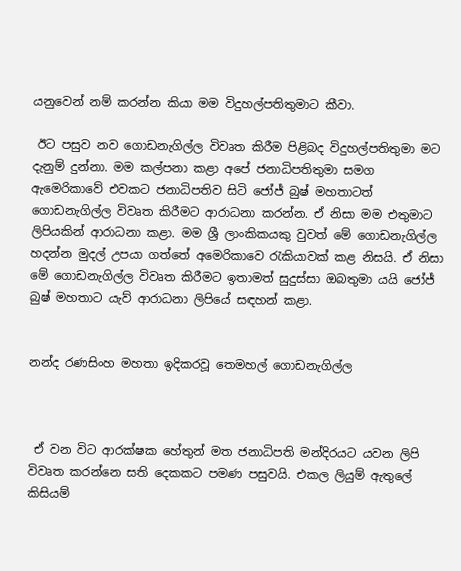යනුවෙන් නම් කරන්න කියා මම විදුහල්පතිතුමාට කීවා.

 ඊට පසුව නව ගොඩනැගිල්ල විවෘත කිරීම පිළිබද විදුහල්පතිතුමා මට දැනුම් දුන්නා. මම කල්පනා කළා අපේ ජනාධිපතිතුමා සමග ඇමෙරිකාවේ එවකට ජනාධිපතිව සිටි ජෝජ් බුෂ් මහතාටත් ගොඩනැගිල්ල විවෘත කිරීමට ආරාධනා කරන්න. ඒ නිසා මම එතුමාට ලිපියකින් ආරාධනා කළා. මම ශ්‍රී ලාංකිකයකු වුවත් මේ ගොඩනැගිල්ල හදන්න මුදල් උපයා ගත්තේ අමෙරිකාවෙ රැකියාවක් කළ නිසයි. ඒ නිසා මේ ගොඩනැගිල්ල විවෘත කිරීමට ඉතාමත් සුදුස්සා ඔබතුමා යයි ජෝජ් බුෂ් මහතාට යැව් ආරාධනා ලිපියේ සඳහන් කළා.


නන්ද රණසිංහ මහතා ඉදිකරවූ තෙමහල් ගොඩනැගිල්ල



 ඒ වන විට ආරක්ෂක හේතුන් මත ජනාධිපති මන්දිරයට යවන ලිපි විවෘත කරන්නෙ සති දෙකකට පමණ පසුවයි. එකල ලියුම් ඇතුලේ කිසියම්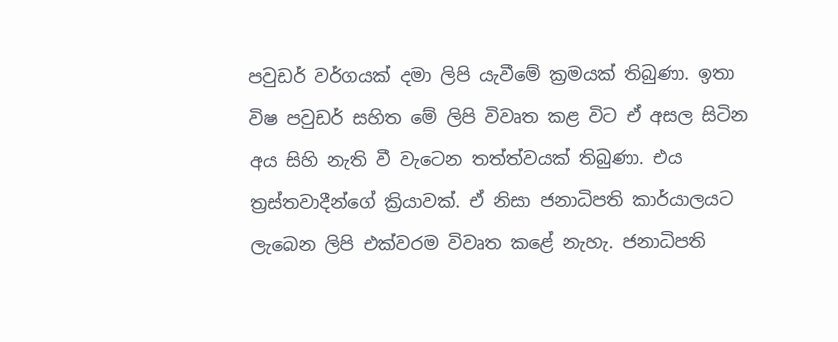පවුඩර් වර්ගයක් දමා ලිපි යැවීමේ ක්‍රමයක් තිබුණා. ඉතා විෂ පවුඩර් සහිත මේ ලිපි විවෘත කළ විට ඒ අසල සිටින අය සිහි නැති වී වැටෙන තත්ත්වයක් තිබුණා. එය ත්‍රස්තවාදීන්ගේ ක්‍රියාවක්. ඒ නිසා ජනාධිපති කාර්යාලයට ලැබෙන ලිපි එක්වරම විවෘත කළේ නැහැ. ජනාධිපති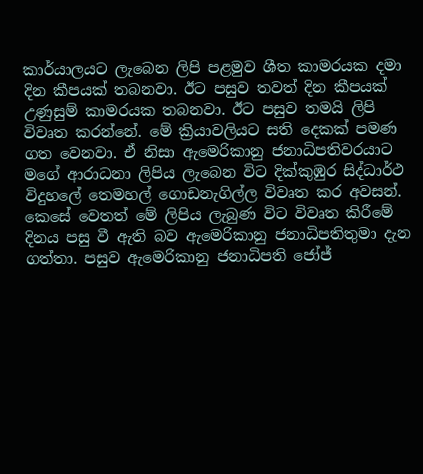කාර්යාලයට ලැබෙන ලිපි පළමුව ශීත කාමරයක දමා දින කීපයක් තබනවා. ඊට පසුව තවත් දින කීපයක් උණුසුම් කාමරයක තබනවා. ඊට පසුව තමයි ලිපි විවෘත කරන්නේ. මේ ක්‍රියාවලියට සති දෙකක් පමණ ගත වෙනවා. ඒ නිසා ඇමෙරිකානු ජනාධිපතිවරයාට මගේ ආරාධනා ලිපිය ලැබෙන විට දික්කුඹුර සිද්ධාර්ථ විදුහලේ තෙමහල් ගොඩනැගිල්ල විවෘත කර අවසන්. කෙසේ වෙතත් මේ ලිපිය ලැබුණ විට විවෘත කිරීමේ දිනය පසු වී ඇති බව ඇමෙරිකානු ජනාධිපතිතුමා දැන ගත්තා. පසුව ඇමෙරිකානු ජනාධිපති ජෝජ්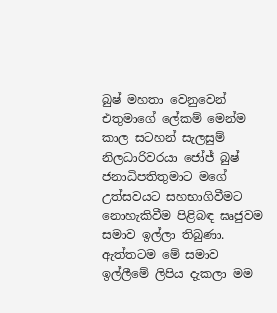බුෂ් මහතා වෙනුවෙන් එතුමාගේ ලේකම් මෙන්ම කාල සටහන් සැලසුම් නිලධාරිවරයා ජෝජ් බුෂ් ජනාධිපතිතුමාට මගේ උත්සවයට සහභාගිවීමට නොහැකිවීම පිළිබඳ ඝෘජුවම සමාව ඉල්ලා තිබුණා. ඇත්තටම මේ සමාව ඉල්ලීමේ ලිපිය දැකලා මම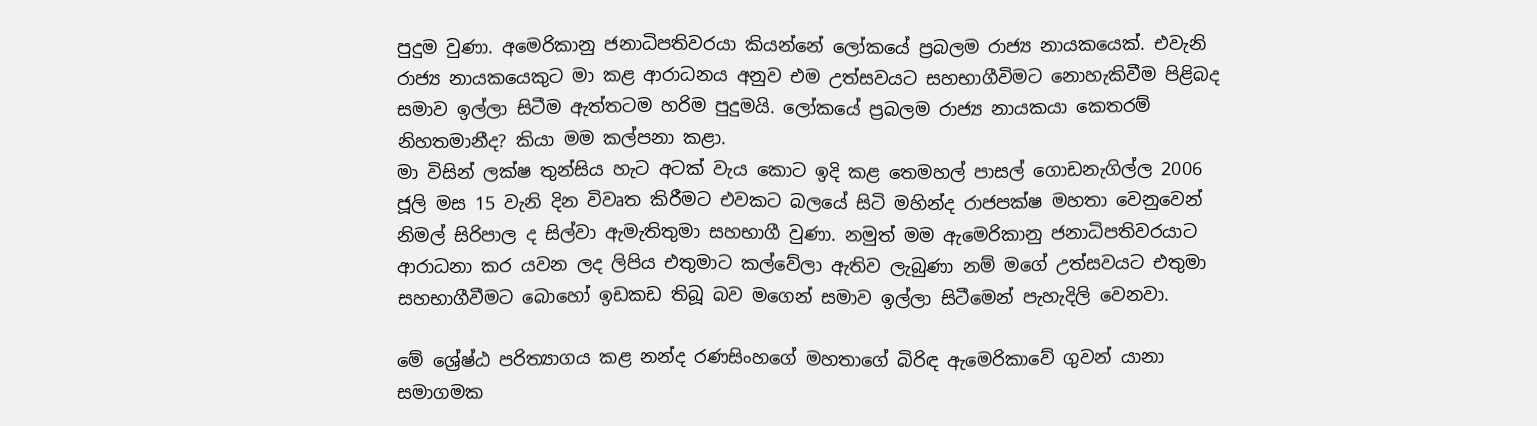පුදුම වුණා. අමෙරිකානු ජනාධිපතිවරයා කියන්නේ ලෝකයේ ප්‍රබලම රාජ්‍ය නායකයෙක්. එවැනි රාජ්‍ය නායකයෙකුට මා කළ ආරාධනය අනුව එම උත්සවයට සහභාගීවිමට නොහැකිවීම පිළිබද සමාව ඉල්ලා සිටීම ඇත්තටම හරිම පුදුමයි. ලෝකයේ ප්‍රබලම රාජ්‍ය නායකයා කෙතරම් නිහතමානීද? කියා මම කල්පනා කළා.
මා විසින් ලක්ෂ තුන්සිය හැට අටක් වැය කොට ඉදි කළ තෙමහල් පාසල් ගොඩනැගිල්ල 2006 ජූලි මස 15 වැනි දින විවෘත කිරීමට එවකට බලයේ සිටි මහින්ද රාජපක්ෂ මහතා වෙනුවෙන් නිමල් සිරිපාල ද සිල්වා ඇමැතිතුමා සහභාගී වුණා. නමුත් මම ඇමෙරිකානු ජනාධිපතිවරයාට ආරාධනා කර යවන ලද ලිපිය එතුමාට කල්වේලා ඇතිව ලැබුණා නම් මගේ උත්සවයට එතුමා සහභාගීවීමට බොහෝ ඉඩකඩ තිබූ බව මගෙන් සමාව ඉල්ලා සිටීමෙන් පැහැදිලි වෙනවා.

මේ ශ්‍රේ‍ෂ්ඨ පරිත්‍යාගය කළ නන්ද රණසිංහගේ මහතාගේ බිරිඳ ඇමෙරිකාවේ ගුවන් යානා සමාගමක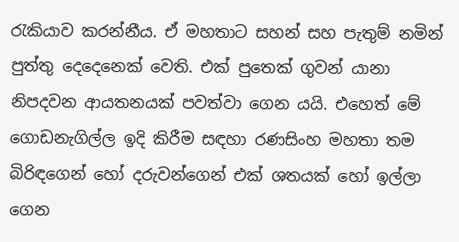රැකියාව කරන්නීය. ඒ මහතාට සහන් සහ පැතුම් නමින් පුත්තු දෙදෙනෙක් වෙති. එක් පුතෙක් ගුවන් යානා නිපදවන ආයතනයක් පවත්වා ගෙන යයි. එහෙත් මේ ගොඩනැගිල්ල ඉදි කිරීම සඳහා රණසිංහ මහතා තම බිරිඳගෙන් හෝ දරුවන්ගෙන් එක් ශතයක් හෝ ඉල්ලා ගෙන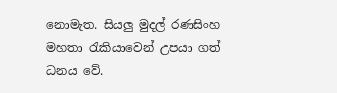නොමැත. සියලු මුදල් රණසිංහ මහතා රැකියාවෙන් උපයා ගත් ධනය වේ.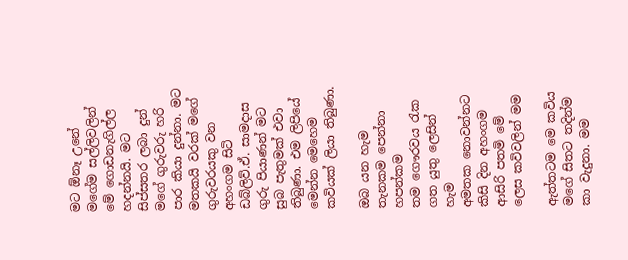මට ඕනෑ උනේ මගේම සල්ලිවලින් මේ ගොඩනැගිල්ල හදන්නයි. මට සිප්සතර ලබා දුන් මගේ ගුරුවරු හරි පාර කියා දුන්නා. මට මතකයි වරක් මගේ ගුරුවරයකු වන අහංගම සිටි ඩබ්ලිව්.ඒ. සාමදාස ගුරු පියාණන් මට සුබ පැතුමක් එවා තිබුණා. එම ලිපියේ මෙන්න මෙහෙම කවියක් ලියා තිබුණා.

ඔබ යන හැම තැනකම පෙන්නා හපන්කම
තම ගෞරවය රැක ගත යුතු ලෙසින් හැම
අමතක නොවන්නට කිසි දින අහංගම
ආසිරි පතමි මේ ලෙස කවිවලින් මම

ඇත්තටම මෙ කවිය මගේ සිතට තදින්ම කා වැදුනා. මම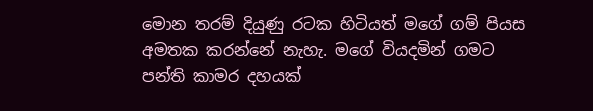මොන තරම් දියුණු රටක හිටියත් මගේ ගම් පියස අමතක කරන්නේ නැහැ. මගේ වියදමින් ගමට පන්ති කාමර දහයක්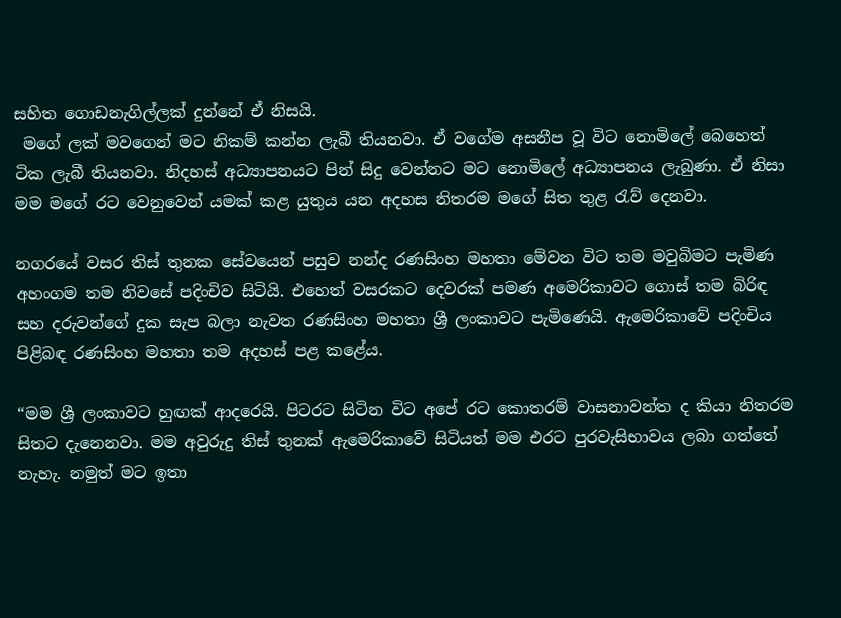සහිත ගොඩනැගිල්ලක් දුන්නේ ඒ නිසයි.
 මගේ ලක් මවගෙන් මට නිකම් කන්න ලැබී තියනවා. ඒ වගේම අසනීප වූ විට නොමිලේ බෙහෙත් ටික ලැබී තියනවා. නිදහස් අධ්‍යාපනයට පින් සිදු වෙන්නට මට නොමිලේ අධ්‍යාපනය ලැබුණා. ඒ නිසා මම මගේ රට වෙනුවෙන් යමක් කළ යුතුය යන අදහස නිතරම මගේ සිත තුළ රැව් දෙනවා.

නගරයේ වසර තිස් තුනක සේවයෙන් පසුව නන්ද රණසිංහ මහතා මේවන විට තම මවුබිමට පැමිණ අහංගම තම නිවසේ පදිංචිව සිටියි. එහෙත් වසරකට දෙවරක් පමණ අමෙරිකාවට ගොස් තම බිරිඳ සහ දරුවන්ගේ දුක සැප බලා නැවත රණසිංහ මහතා ශ්‍රී ලංකාවට පැමිණෙයි. ඇමෙරිකාවේ පදිංචිය පිළිබඳ රණසිංහ මහතා තම අදහස් පළ කළේය.

“මම ශ්‍රී ලංකාවට හුඟක් ආදරෙයි. පිටරට සිටින විට අපේ රට කොතරම් වාසනාවන්ත ද කියා නිතරම සිතට දැනෙනවා. මම අවුරුදු තිස් තුනක් ඇමෙරිකාවේ සිටියත් මම එරට පුරවැසිභාවය ලබා ගත්තේ නැහැ. නමුත් මට ඉතා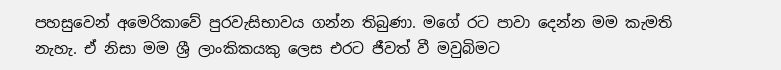පහසුවෙන් අමෙරිකාවේ පුරවැසිභාවය ගන්න තිබුණා. මගේ රට පාවා දෙන්න මම කැමති නැහැ. ඒ නිසා මම ශ්‍රී ලාංකිකයකු ලෙස එරට ජීවත් වී මවුබිමට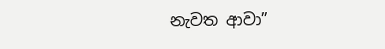නැවත ආවා”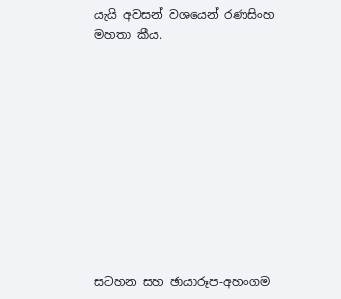යැයි අවසන් වශයෙන් රණසිංහ මහතා කීය.











සටහන සහ ඡායාරූප-අහංගම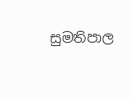සුමතිපාල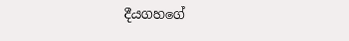දීයගහගේ